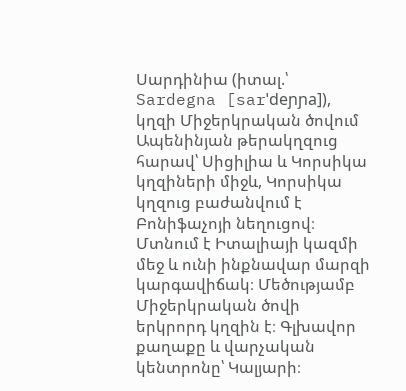Սարդինիա (իտալ.՝ Sardegna [sarˈdeɲɲa]), կղզի Միջերկրական ծովում Ապենինյան թերակղզուց հարավ՝ Սիցիլիա և Կորսիկա կղզիների միջև, Կորսիկա կղզուց բաժանվում է Բոնիֆաչոյի նեղուցով։ Մտնում է Իտալիայի կազմի մեջ և ունի ինքնավար մարզի կարգավիճակ։ Մեծությամբ Միջերկրական ծովի երկրորդ կղզին է։ Գլխավոր քաղաքը և վարչական կենտրոնը՝ Կալյարի։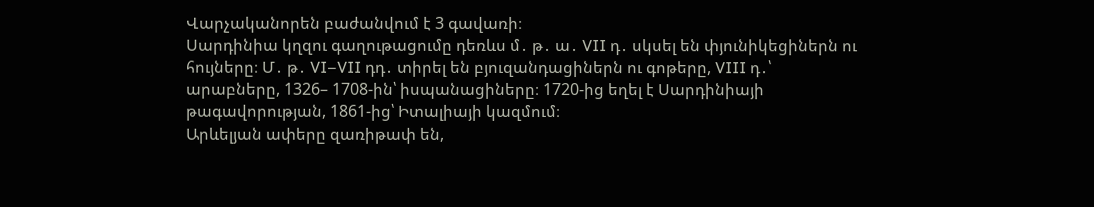Վարչականորեն բաժանվում է 3 գավառի։
Սարդինիա կղզու գաղութացումը դեռևս մ․ թ․ ա․ VII դ․ սկսել են փյունիկեցիներն ու հույները։ Մ․ թ․ VI–VII դդ․ տիրել են բյուզանդացիներն ու գոթերը, VIII դ․՝ արաբները, 1326– 1708-ին՝ իսպանացիները։ 1720-ից եղել է Սարդինիայի թագավորության, 1861-ից՝ Իտալիայի կազմում։
Արևելյան ափերը զառիթափ են,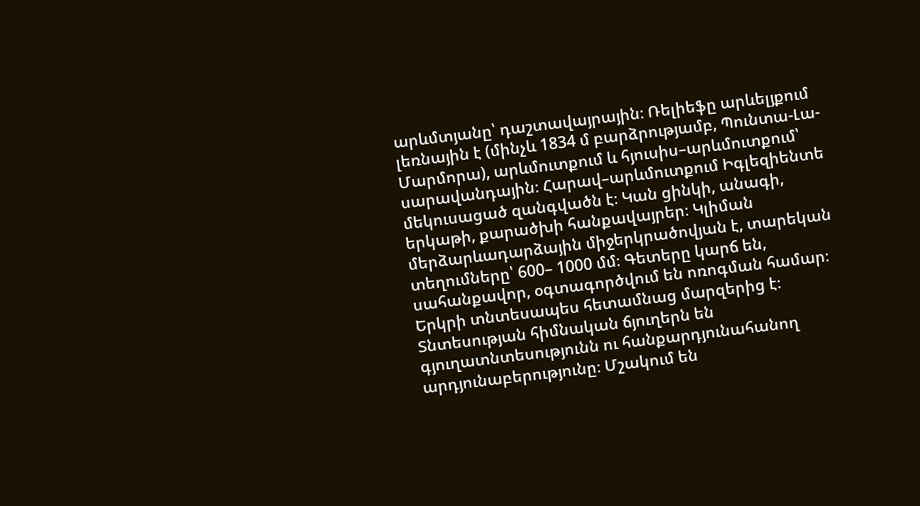արևմտյանը՝ դաշտավայրային։ Ռելիեֆը արևելյքում լեռնային է (մինչև 1834 մ բարձրությամբ, Պունտա-Լա-Մարմորա), արևմուտքում և հյուսիս–արևմուտքում՝ սարավանդային։ Հարավ–արևմուտքում Իգլեզիենտե մեկուսացած զանգվածն է։ Կան ցինկի, անագի, երկաթի, քարածխի հանքավայրեր։ Կլիման մերձարևադարձային միջերկրածովյան է, տարեկան տեղումները՝ 600– 1000 մմ։ Գետերը կարճ են, սահանքավոր, օգտագործվում են ոռոգման համար։
Երկրի տնտեսապես հետամնաց մարզերից է։ Տնտեսության հիմնական ճյուղերն են գյուղատնտեսությունն ու հանքարդյունահանող արդյունաբերությունը։ Մշակում են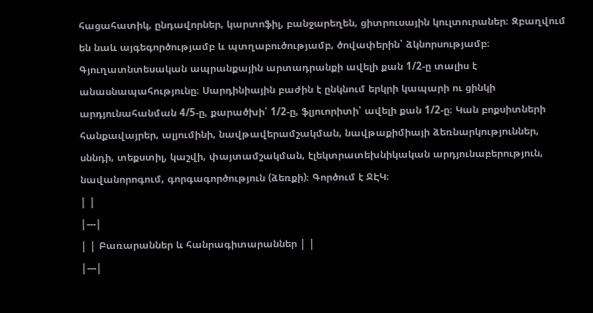հացահատիկ, ընդավորներ, կարտոֆիլ, բանջարեղեն, ցիտրուսային կուլտուրաներ։ Զբաղվում են նաև այգեգործությամբ և պտղաբուծությամբ, ծովափերին՝ ձկնորսությամբ։ Գյուղատնտեսական ապրանքային արտադրանքի ավելի քան 1/2-ը տալիս է անասնապահությունը։ Սարդինիային բաժին է ընկնում երկրի կապարի ու ցինկի արդյունահանման 4/5-ը, քարածխի՝ 1/2-ը, ֆլյուորիտի՝ ավելի քան 1/2-ը։ Կան բոքսիտների հանքավայրեր, ալյումինի, նավթավերամշակման, նավթաքիմիայի ձեռնարկություններ, սննդի, տեքստիլ, կաշվի, փայտամշակման, էլեկտրատեխնիկական արդյունաբերություն, նավանորոգում, գորգագործություն (ձեռքի)։ Գործում է ՋԷԿ։
| |
|---|
| | Բառարաններ և հանրագիտարաններ | |
|---|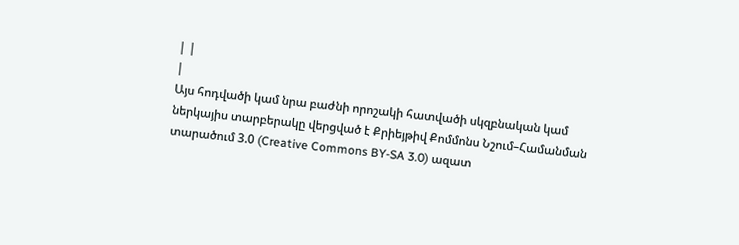| |
|
Այս հոդվածի կամ նրա բաժնի որոշակի հատվածի սկզբնական կամ ներկայիս տարբերակը վերցված է Քրիեյթիվ Քոմմոնս Նշում–Համանման տարածում 3.0 (Creative Commons BY-SA 3.0) ազատ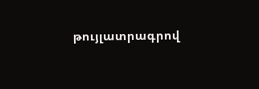թույլատրագրով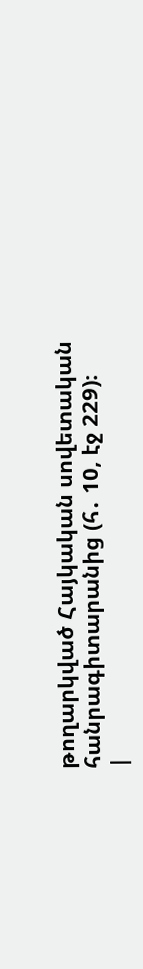թողարկված Հայկական սովետական հանրագիտարանից (հ․ 10, էջ 229)։
|